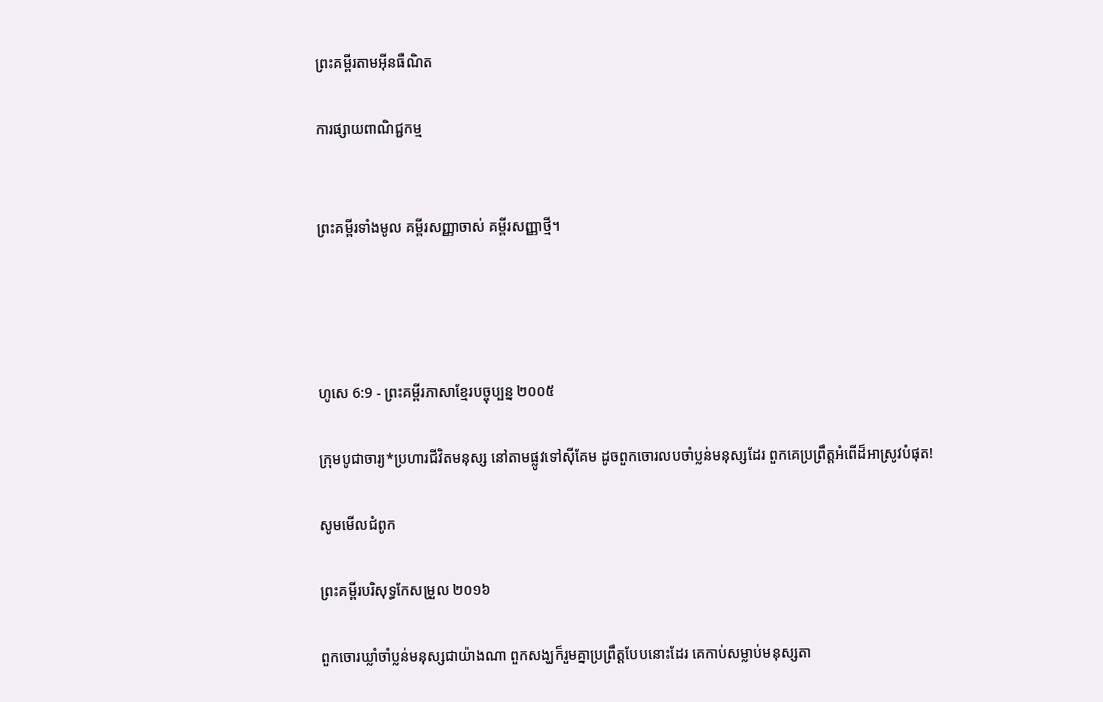ព្រះគម្ពីរតាមអ៊ីនធឺណិត

ការផ្សាយពាណិជ្ជកម្ម


ព្រះគម្ពីរទាំងមូល គម្ពីរសញ្ញាចាស់ គម្ពីរសញ្ញាថ្មី។




ហូសេ 6:9 - ព្រះគម្ពីរភាសាខ្មែរបច្ចុប្បន្ន ២០០៥

ក្រុមបូជា‌ចារ្យ*ប្រហារជីវិតមនុស្ស នៅតាមផ្លូវទៅស៊ីគែម ដូចពួកចោរលបចាំប្លន់មនុស្សដែរ ពួកគេប្រព្រឹត្តអំពើដ៏អាស្រូវបំផុត!

សូមមើលជំពូក

ព្រះគម្ពីរបរិសុទ្ធកែសម្រួល ២០១៦

ពួកចោរឃ្លាំចាំប្លន់មនុស្សជាយ៉ាងណា ពួកសង្ឃក៏រួមគ្នាប្រព្រឹត្តបែបនោះដែរ គេកាប់សម្លាប់មនុស្សតា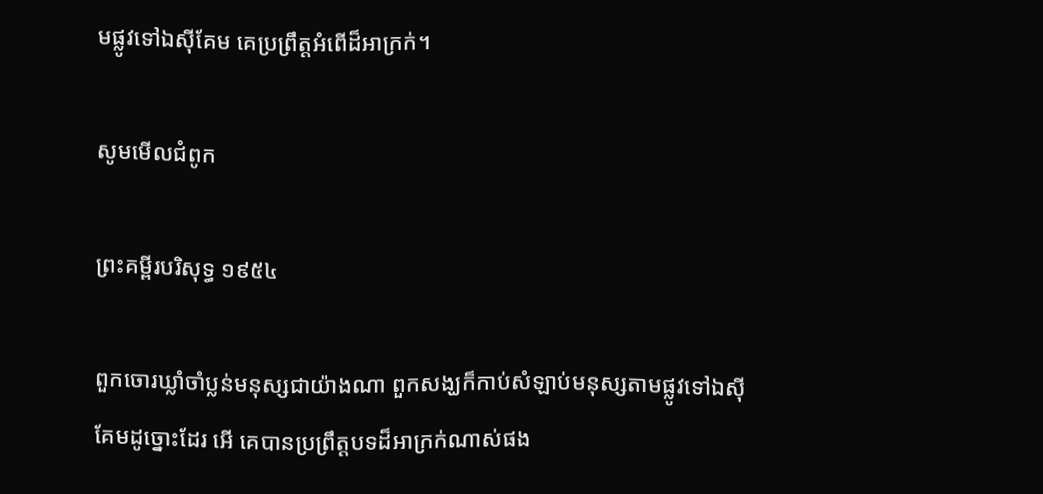មផ្លូវទៅឯស៊ីគែម គេប្រព្រឹត្តអំពើដ៏អាក្រក់។

សូមមើលជំពូក

ព្រះគម្ពីរបរិសុទ្ធ ១៩៥៤

ពួកចោរឃ្លាំចាំប្លន់មនុស្សជាយ៉ាងណា ពួកសង្ឃក៏កាប់សំឡាប់មនុស្សតាមផ្លូវទៅឯស៊ីគែមដូច្នោះដែរ អើ គេបានប្រព្រឹត្តបទដ៏អាក្រក់ណាស់ផង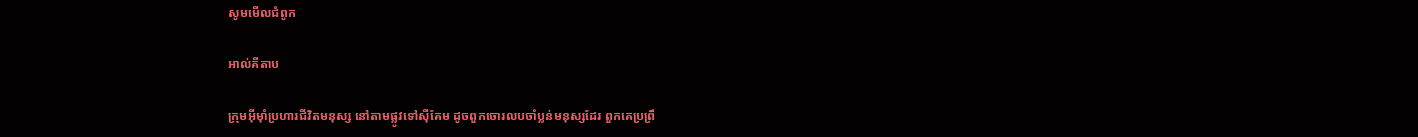សូមមើលជំពូក

អាល់គីតាប

ក្រុមអ៊ីមុាំប្រហារជីវិតមនុស្ស នៅតាមផ្លូវទៅស៊ីគែម ដូចពួកចោរលបចាំប្លន់មនុស្សដែរ ពួកគេប្រព្រឹ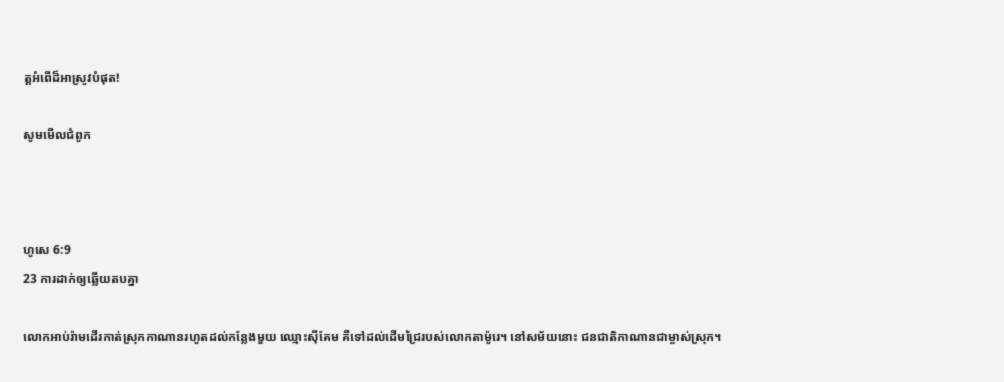ត្តអំពើដ៏អាស្រូវបំផុត!

សូមមើលជំពូក



ហូសេ 6:9
23 ការដាក់ឲ្យឆ្លើយតបគ្នា

លោកអាប់រ៉ាមដើរកាត់ស្រុកកាណានរហូតដល់កន្លែងមួយ ឈ្មោះស៊ីគែម គឺទៅដល់ដើមជ្រៃរបស់លោកតាម៉ូរេ។ នៅសម័យនោះ ជន‌ជាតិកាណានជាម្ចាស់ស្រុក។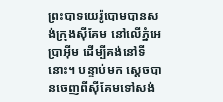ព្រះ‌បាទយេរ៉ូ‌បោមបានសង់ក្រុងស៊ី‌គែម នៅលើភ្នំអេប្រាអ៊ីម ដើម្បីគង់នៅទីនោះ។ បន្ទាប់មក ស្ដេចបានចេញពីស៊ី‌គែមទៅសង់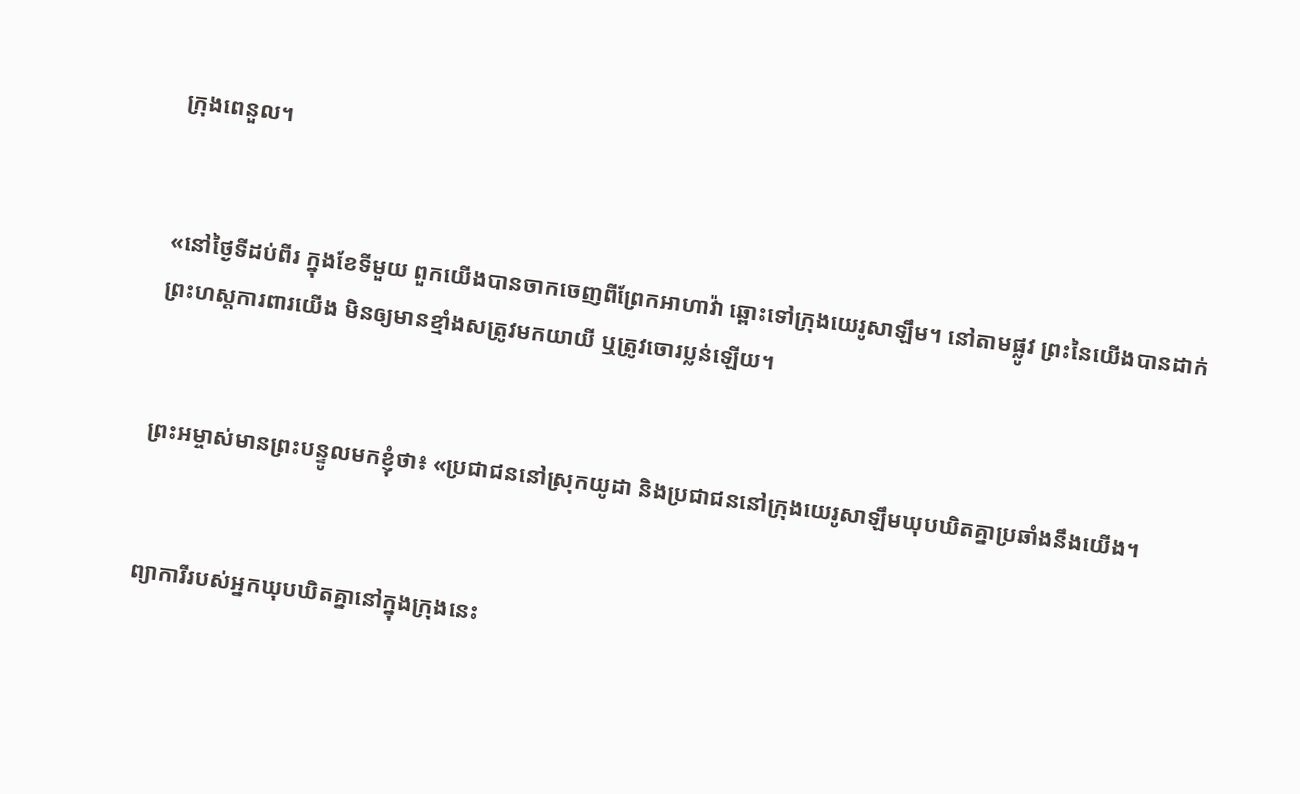ក្រុងពេនួល។


«នៅថ្ងៃទីដប់‌ពីរ ក្នុងខែទីមួយ ពួកយើងបានចាកចេញពីព្រែកអាហា‌វ៉ា ឆ្ពោះទៅក្រុងយេរូ‌សាឡឹម។ នៅតាមផ្លូវ ព្រះនៃយើងបានដាក់ព្រះ‌ហស្ដការពារយើង មិនឲ្យមានខ្មាំងសត្រូវមកយាយី ឬត្រូវចោរប្លន់ឡើយ។


ព្រះ‌អម្ចាស់មានព្រះ‌បន្ទូលមកខ្ញុំថា៖ «ប្រជា‌ជននៅស្រុកយូដា និងប្រជា‌ជននៅក្រុងយេរូ‌សាឡឹមឃុប‌ឃិតគ្នាប្រឆាំងនឹងយើង។


ព្យាការីរបស់អ្នកឃុប‌ឃិតគ្នានៅក្នុងក្រុងនេះ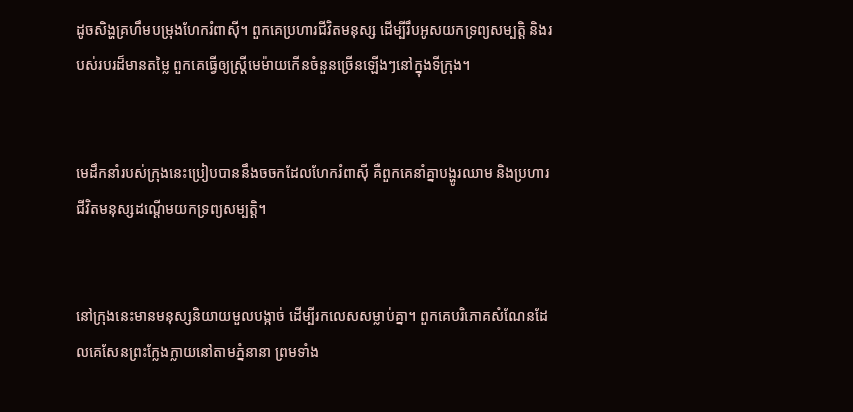ដូចសិង្ហគ្រហឹមបម្រុងហែករំពាស៊ី។ ពួកគេប្រហារជីវិតមនុស្ស ដើម្បីរឹបអូសយកទ្រព្យសម្បត្តិ និងរបស់របរដ៏មានតម្លៃ ពួកគេធ្វើឲ្យស្ត្រីមេម៉ាយកើនចំនួនច្រើនឡើងៗនៅក្នុងទីក្រុង។


មេដឹកនាំរបស់ក្រុងនេះប្រៀបបាននឹងចចកដែលហែករំពាស៊ី គឺពួកគេនាំគ្នាបង្ហូរឈាម និងប្រហារជីវិតមនុស្សដណ្ដើមយកទ្រព្យសម្បត្តិ។


នៅក្រុងនេះមានមនុស្សនិយាយមួលបង្កាច់ ដើម្បីរកលេសសម្លាប់គ្នា។ ពួកគេបរិភោគសំណែនដែលគេសែនព្រះក្លែង‌ក្លាយនៅតាមភ្នំនានា ព្រមទាំង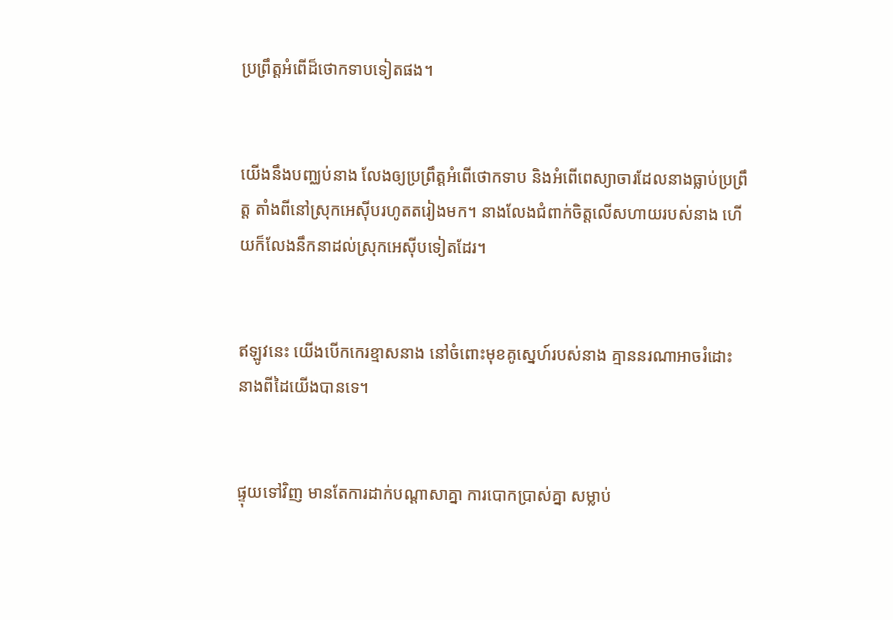ប្រព្រឹត្តអំពើដ៏ថោកទាបទៀតផង។


យើងនឹងបញ្ឈប់នាង លែងឲ្យប្រព្រឹត្តអំពើថោកទាប និងអំពើពេស្យា‌ចារដែលនាងធ្លាប់ប្រព្រឹត្ត តាំងពីនៅស្រុកអេស៊ីបរហូតតរៀងមក។ នាងលែងជំពាក់ចិត្តលើសហាយរបស់នាង ហើយក៏លែងនឹកនាដល់ស្រុកអេស៊ីបទៀតដែរ។


ឥឡូវនេះ យើងបើកកេរ‌ខ្មាសនាង នៅចំពោះមុខគូស្នេហ៍របស់នាង គ្មាននរណាអាចរំដោះនាងពីដៃយើងបានទេ។


ផ្ទុយទៅវិញ មានតែការដាក់បណ្ដាសាគ្នា ការបោកប្រាស់គ្នា សម្លាប់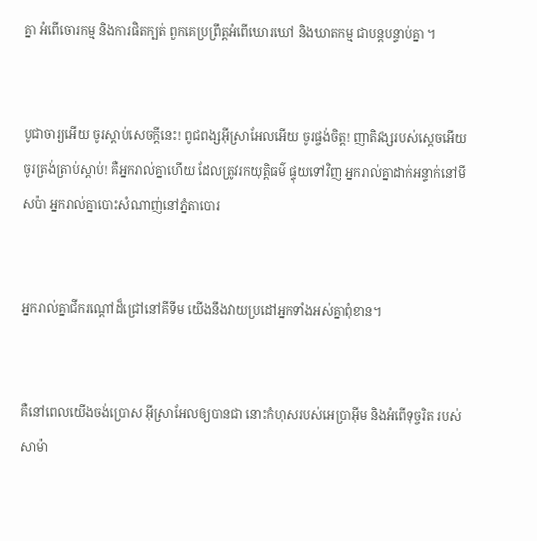គ្នា អំពើចោរ‌កម្ម និងការផិតក្បត់ ពួកគេប្រព្រឹត្តអំពើឃោរ‌ឃៅ និងឃាត‌កម្ម ជាបន្តបន្ទាប់គ្នា ។


បូជា‌ចារ្យអើយ ចូរស្ដាប់សេចក្ដីនេះ! ពូជ‌ពង្សអ៊ីស្រា‌អែលអើយ ចូរផ្ចង់ចិត្ត! ញាតិវង្សរបស់ស្ដេចអើយ ចូរត្រង់ត្រាប់ស្ដាប់! គឺអ្នករាល់គ្នាហើយ ដែលត្រូវរកយុត្តិធម៌ ផ្ទុយទៅវិញ អ្នករាល់គ្នាដាក់អន្ទាក់នៅមីសប៉ា អ្នករាល់គ្នាបោះសំណាញ់នៅភ្នំតាបោរ


អ្នករាល់គ្នាជីករណ្ដៅដ៏ជ្រៅនៅគីទីម យើងនឹងវាយប្រដៅអ្នកទាំងអស់គ្នាពុំ‌ខាន។


គឺនៅពេលយើងចង់ប្រោស អ៊ីស្រា‌អែលឲ្យបានជា នោះកំហុសរបស់អេប្រាអ៊ីម និងអំពើទុច្ចរិត របស់សាម៉ា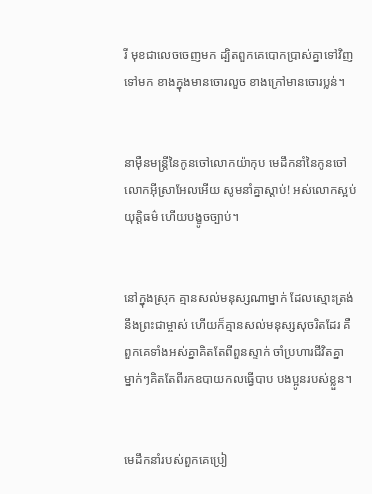រី មុខជាលេចចេញមក ដ្បិតពួកគេបោកប្រាស់គ្នាទៅវិញទៅមក ខាងក្នុងមានចោរលួច ខាងក្រៅមានចោរប្លន់។


នាម៉ឺនមន្ត្រីនៃកូនចៅលោកយ៉ាកុប មេដឹកនាំនៃកូនចៅលោកអ៊ីស្រា‌អែលអើយ សូមនាំគ្នាស្ដាប់! អស់លោកស្អប់យុត្តិធម៌ ហើយបង្ខូចច្បាប់។


នៅក្នុងស្រុក គ្មានសល់មនុស្សណាម្នាក់ ដែលស្មោះត្រង់នឹងព្រះ‌ជាម្ចាស់ ហើយក៏គ្មានសល់មនុស្សសុចរិតដែរ គឺពួកគេទាំងអស់គ្នាគិតតែពីពួនស្ទាក់ ចាំប្រហារជីវិតគ្នា ម្នាក់ៗគិតតែពីរកឧបាយ‌កលធ្វើបាប បងប្អូនរបស់ខ្លួន។


មេដឹកនាំរបស់ពួកគេប្រៀ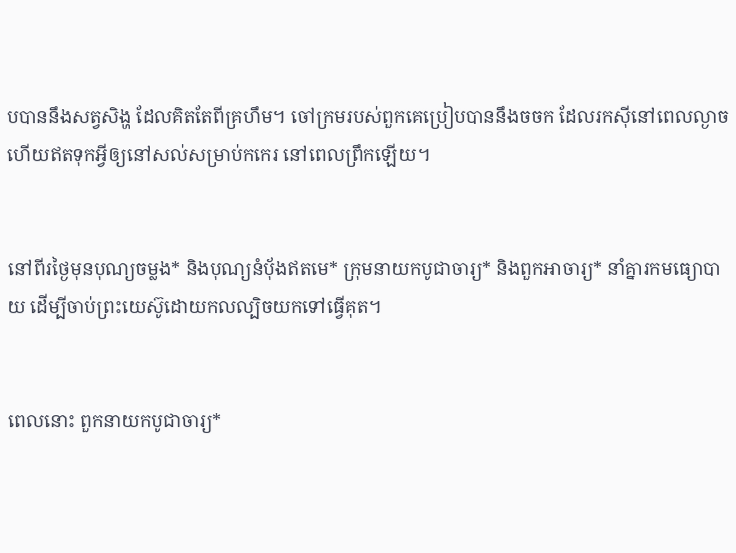បបាននឹងសត្វសិង្ហ ដែលគិតតែពីគ្រហឹម។ ចៅ‌ក្រមរបស់ពួកគេប្រៀបបាននឹងចចក ដែលរកស៊ីនៅពេលល្ងាច ហើយឥតទុកអ្វីឲ្យនៅសល់សម្រាប់កកេរ នៅពេលព្រឹកឡើយ។


នៅពីរថ្ងៃមុនបុណ្យចម្លង* និងបុណ្យនំប៉័ងឥតមេ* ក្រុមនាយកបូជា‌ចារ្យ* និងពួកអាចារ្យ* នាំគ្នារកមធ្យោ‌បាយ ដើម្បីចាប់ព្រះ‌យេស៊ូដោយកល‌ល្បិចយកទៅធ្វើគុត។


ពេលនោះ ពួកនាយកបូជា‌ចារ្យ*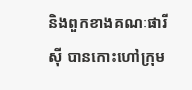និងពួកខាងគណៈផារីស៊ី បានកោះហៅក្រុម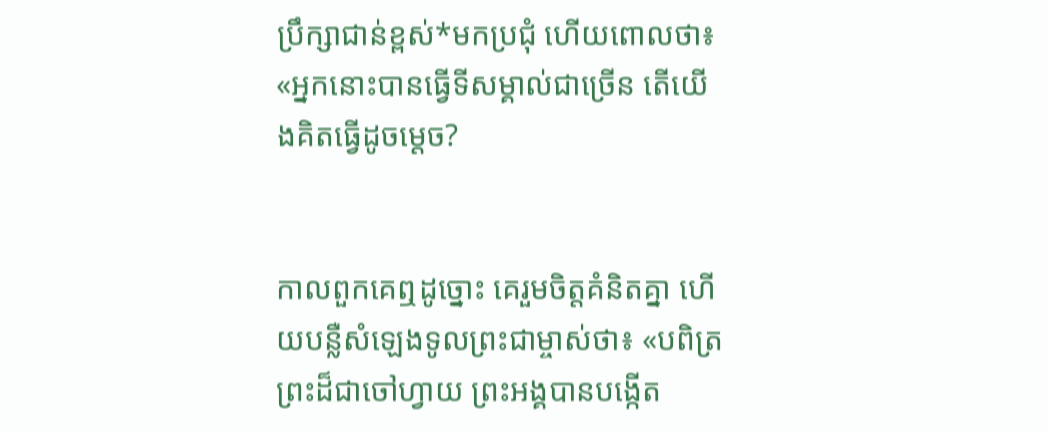ប្រឹក្សាជាន់ខ្ពស់*មកប្រជុំ ហើយពោលថា៖ «អ្នកនោះបានធ្វើទីសម្គាល់ជាច្រើន តើយើងគិតធ្វើដូចម្ដេច?


កាលពួកគេឮដូច្នោះ គេរួមចិត្តគំនិតគ្នា ហើយបន្លឺសំឡេងទូលព្រះ‌ជាម្ចាស់ថា៖ «បពិត្រព្រះដ៏ជាចៅហ្វាយ ព្រះអង្គបានបង្កើត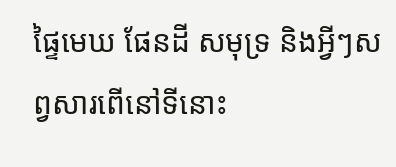ផ្ទៃមេឃ ផែនដី សមុទ្រ និងអ្វីៗសព្វសារពើនៅទីនោះ